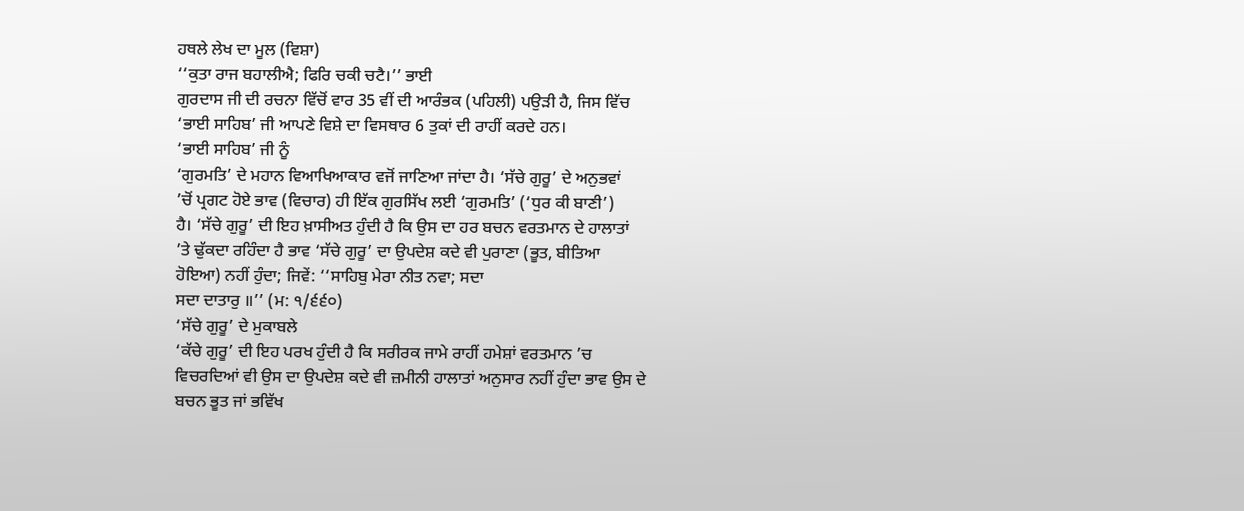ਹਥਲੇ ਲੇਖ ਦਾ ਮੂਲ (ਵਿਸ਼ਾ)
‘‘ਕੁਤਾ ਰਾਜ ਬਹਾਲੀਐ; ਫਿਰਿ ਚਕੀ ਚਟੈ।’’ ਭਾਈ
ਗੁਰਦਾਸ ਜੀ ਦੀ ਰਚਨਾ ਵਿੱਚੋਂ ਵਾਰ 35 ਵੀਂ ਦੀ ਆਰੰਭਕ (ਪਹਿਲੀ) ਪਉੜੀ ਹੈ, ਜਿਸ ਵਿੱਚ
‘ਭਾਈ ਸਾਹਿਬ’ ਜੀ ਆਪਣੇ ਵਿਸ਼ੇ ਦਾ ਵਿਸਥਾਰ 6 ਤੁਕਾਂ ਦੀ ਰਾਹੀਂ ਕਰਦੇ ਹਨ।
‘ਭਾਈ ਸਾਹਿਬ’ ਜੀ ਨੂੰ
‘ਗੁਰਮਤਿ’ ਦੇ ਮਹਾਨ ਵਿਆਖਿਆਕਾਰ ਵਜੋਂ ਜਾਣਿਆ ਜਾਂਦਾ ਹੈ। ‘ਸੱਚੇ ਗੁਰੂ’ ਦੇ ਅਨੁਭਵਾਂ
’ਚੋਂ ਪ੍ਰਗਟ ਹੋਏ ਭਾਵ (ਵਿਚਾਰ) ਹੀ ਇੱਕ ਗੁਰਸਿੱਖ ਲਈ ‘ਗੁਰਮਤਿ’ (‘ਧੁਰ ਕੀ ਬਾਣੀ’)
ਹੈ। ‘ਸੱਚੇ ਗੁਰੂ’ ਦੀ ਇਹ ਖ਼ਾਸੀਅਤ ਹੁੰਦੀ ਹੈ ਕਿ ਉਸ ਦਾ ਹਰ ਬਚਨ ਵਰਤਮਾਨ ਦੇ ਹਾਲਾਤਾਂ
’ਤੇ ਢੁੱਕਦਾ ਰਹਿੰਦਾ ਹੈ ਭਾਵ ‘ਸੱਚੇ ਗੁਰੂ’ ਦਾ ਉਪਦੇਸ਼ ਕਦੇ ਵੀ ਪੁਰਾਣਾ (ਭੂਤ, ਬੀਤਿਆ
ਹੋਇਆ) ਨਹੀਂ ਹੁੰਦਾ; ਜਿਵੇਂ: ‘‘ਸਾਹਿਬੁ ਮੇਰਾ ਨੀਤ ਨਵਾ; ਸਦਾ
ਸਦਾ ਦਾਤਾਰੁ ॥’’ (ਮ: ੧/੬੬੦)
‘ਸੱਚੇ ਗੁਰੂ’ ਦੇ ਮੁਕਾਬਲੇ
‘ਕੱਚੇ ਗੁਰੂ’ ਦੀ ਇਹ ਪਰਖ ਹੁੰਦੀ ਹੈ ਕਿ ਸਰੀਰਕ ਜਾਮੇ ਰਾਹੀਂ ਹਮੇਸ਼ਾਂ ਵਰਤਮਾਨ ’ਚ
ਵਿਚਰਦਿਆਂ ਵੀ ਉਸ ਦਾ ਉਪਦੇਸ਼ ਕਦੇ ਵੀ ਜ਼ਮੀਨੀ ਹਾਲਾਤਾਂ ਅਨੁਸਾਰ ਨਹੀਂ ਹੁੰਦਾ ਭਾਵ ਉਸ ਦੇ
ਬਚਨ ਭੂਤ ਜਾਂ ਭਵਿੱਖ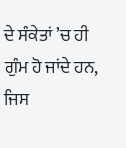ਦੇ ਸੰਕੇਤਾਂ ’ਚ ਹੀ ਗੁੰਮ ਹੋ ਜਾਂਦੇ ਹਨ, ਜਿਸ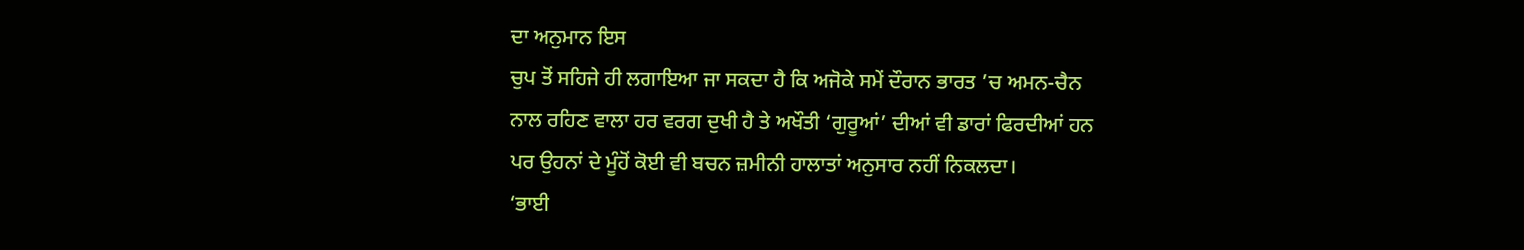ਦਾ ਅਨੁਮਾਨ ਇਸ
ਚੁਪ ਤੋਂ ਸਹਿਜੇ ਹੀ ਲਗਾਇਆ ਜਾ ਸਕਦਾ ਹੈ ਕਿ ਅਜੋਕੇ ਸਮੇਂ ਦੌਰਾਨ ਭਾਰਤ ’ਚ ਅਮਨ-ਚੈਨ
ਨਾਲ ਰਹਿਣ ਵਾਲਾ ਹਰ ਵਰਗ ਦੁਖੀ ਹੈ ਤੇ ਅਖੌਤੀ ‘ਗੁਰੂਆਂ’ ਦੀਆਂ ਵੀ ਡਾਰਾਂ ਫਿਰਦੀਆਂ ਹਨ
ਪਰ ਉਹਨਾਂ ਦੇ ਮੂੰਹੋਂ ਕੋਈ ਵੀ ਬਚਨ ਜ਼ਮੀਨੀ ਹਾਲਾਤਾਂ ਅਨੁਸਾਰ ਨਹੀਂ ਨਿਕਲਦਾ।
‘ਭਾਈ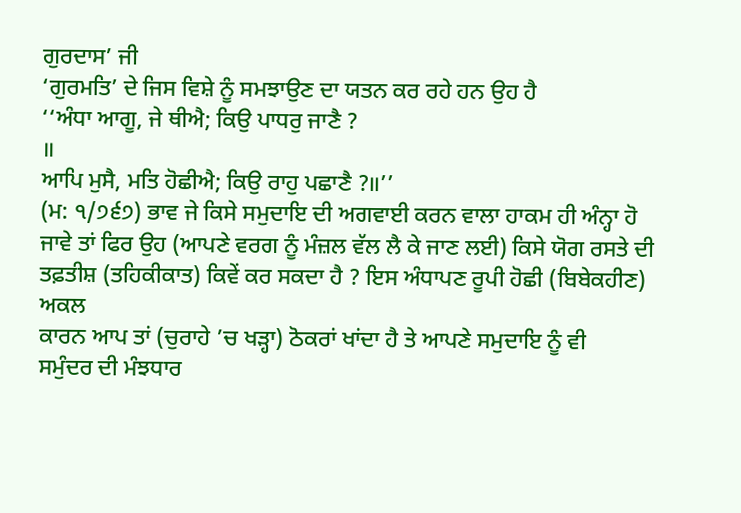ਗੁਰਦਾਸ’ ਜੀ
‘ਗੁਰਮਤਿ’ ਦੇ ਜਿਸ ਵਿਸ਼ੇ ਨੂੰ ਸਮਝਾਉਣ ਦਾ ਯਤਨ ਕਰ ਰਹੇ ਹਨ ਉਹ ਹੈ
‘‘ਅੰਧਾ ਆਗੂ, ਜੇ ਥੀਐ; ਕਿਉ ਪਾਧਰੁ ਜਾਣੈ ?
॥
ਆਪਿ ਮੁਸੈ, ਮਤਿ ਹੋਛੀਐ; ਕਿਉ ਰਾਹੁ ਪਛਾਣੈ ?॥’’
(ਮ: ੧/੭੬੭) ਭਾਵ ਜੇ ਕਿਸੇ ਸਮੁਦਾਇ ਦੀ ਅਗਵਾਈ ਕਰਨ ਵਾਲਾ ਹਾਕਮ ਹੀ ਅੰਨ੍ਹਾ ਹੋ
ਜਾਵੇ ਤਾਂ ਫਿਰ ਉਹ (ਆਪਣੇ ਵਰਗ ਨੂੰ ਮੰਜ਼ਲ ਵੱਲ ਲੈ ਕੇ ਜਾਣ ਲਈ) ਕਿਸੇ ਯੋਗ ਰਸਤੇ ਦੀ
ਤਫ਼ਤੀਸ਼ (ਤਹਿਕੀਕਾਤ) ਕਿਵੇਂ ਕਰ ਸਕਦਾ ਹੈ ? ਇਸ ਅੰਧਾਪਣ ਰੂਪੀ ਹੋਛੀ (ਬਿਬੇਕਹੀਣ) ਅਕਲ
ਕਾਰਨ ਆਪ ਤਾਂ (ਚੁਰਾਹੇ ’ਚ ਖੜ੍ਹਾ) ਠੋਕਰਾਂ ਖਾਂਦਾ ਹੈ ਤੇ ਆਪਣੇ ਸਮੁਦਾਇ ਨੂੰ ਵੀ
ਸਮੁੰਦਰ ਦੀ ਮੰਝਧਾਰ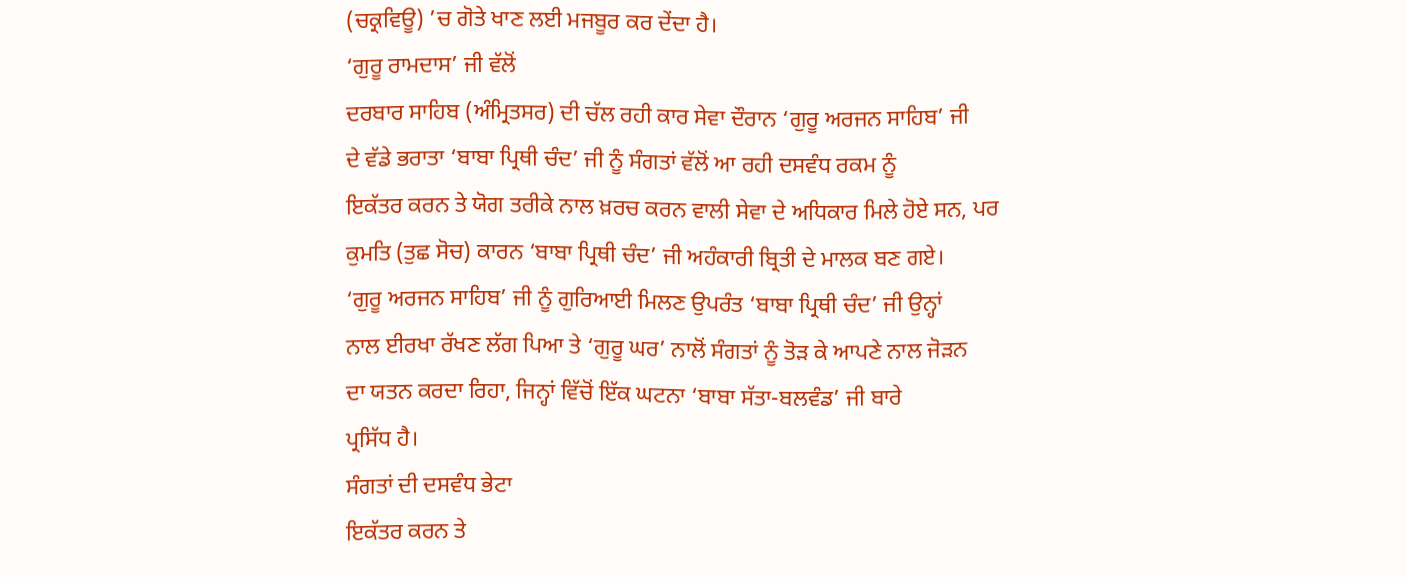(ਚਕ੍ਰਵਿਊ) ’ਚ ਗੋਤੇ ਖਾਣ ਲਈ ਮਜਬੂਰ ਕਰ ਦੇਂਦਾ ਹੈ।
‘ਗੁਰੂ ਰਾਮਦਾਸ’ ਜੀ ਵੱਲੋਂ
ਦਰਬਾਰ ਸਾਹਿਬ (ਅੰਮ੍ਰਿਤਸਰ) ਦੀ ਚੱਲ ਰਹੀ ਕਾਰ ਸੇਵਾ ਦੌਰਾਨ ‘ਗੁਰੂ ਅਰਜਨ ਸਾਹਿਬ’ ਜੀ
ਦੇ ਵੱਡੇ ਭਰਾਤਾ ‘ਬਾਬਾ ਪ੍ਰਿਥੀ ਚੰਦ’ ਜੀ ਨੂੰ ਸੰਗਤਾਂ ਵੱਲੋਂ ਆ ਰਹੀ ਦਸਵੰਧ ਰਕਮ ਨੂੰ
ਇਕੱਤਰ ਕਰਨ ਤੇ ਯੋਗ ਤਰੀਕੇ ਨਾਲ ਖ਼ਰਚ ਕਰਨ ਵਾਲੀ ਸੇਵਾ ਦੇ ਅਧਿਕਾਰ ਮਿਲੇ ਹੋਏ ਸਨ, ਪਰ
ਕੁਮਤਿ (ਤੁਛ ਸੋਚ) ਕਾਰਨ ‘ਬਾਬਾ ਪ੍ਰਿਥੀ ਚੰਦ’ ਜੀ ਅਹੰਕਾਰੀ ਬ੍ਰਿਤੀ ਦੇ ਮਾਲਕ ਬਣ ਗਏ।
‘ਗੁਰੂ ਅਰਜਨ ਸਾਹਿਬ’ ਜੀ ਨੂੰ ਗੁਰਿਆਈ ਮਿਲਣ ਉਪਰੰਤ ‘ਬਾਬਾ ਪ੍ਰਿਥੀ ਚੰਦ’ ਜੀ ਉਨ੍ਹਾਂ
ਨਾਲ ਈਰਖਾ ਰੱਖਣ ਲੱਗ ਪਿਆ ਤੇ ‘ਗੁਰੂ ਘਰ’ ਨਾਲੋਂ ਸੰਗਤਾਂ ਨੂੰ ਤੋੜ ਕੇ ਆਪਣੇ ਨਾਲ ਜੋੜਨ
ਦਾ ਯਤਨ ਕਰਦਾ ਰਿਹਾ, ਜਿਨ੍ਹਾਂ ਵਿੱਚੋਂ ਇੱਕ ਘਟਨਾ ‘ਬਾਬਾ ਸੱਤਾ-ਬਲਵੰਡ’ ਜੀ ਬਾਰੇ
ਪ੍ਰਸਿੱਧ ਹੈ।
ਸੰਗਤਾਂ ਦੀ ਦਸਵੰਧ ਭੇਟਾ
ਇਕੱਤਰ ਕਰਨ ਤੇ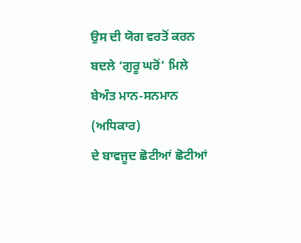ਉਸ ਦੀ ਯੋਗ ਵਰਤੋਂ ਕਰਨ ਬਦਲੇ ‘ਗੁਰੂ ਘਰੋਂ’ ਮਿਲੇ ਬੇਅੰਤ ਮਾਨ-ਸਨਮਾਨ (ਅਧਿਕਾਰ)
ਦੇ ਬਾਵਜੂਦ ਛੋਟੀਆਂ ਛੋਟੀਆਂ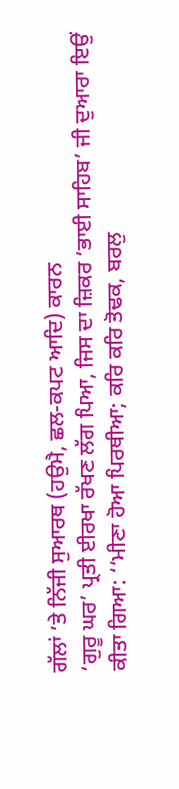ਗੱਲਾਂ ’ਤੇ ਨਿੱਜੀ ਸੁਆਰਥ (ਹਉਮੈ, ਛਲ-ਕਪਟ ਆਦਿ) ਕਾਰਨ
‘ਗੁਰੂ ਘਰ’ ਪ੍ਰਤੀ ਈਰਖਾ ਰੱਖਣ ਲੱਗ ਪਿਆ, ਜਿਸ ਦਾ ਜ਼ਿਕਰ ‘ਭਾਈ ਸਾਹਿਬ’ ਜੀ ਦੁਆਰਾ ਇਉਂ
ਕੀਤਾ ਗਿਆ: ‘‘ਮੀਣਾ ਹੋਆ ਪਿਰਥੀਆ; ਕਰਿ ਕਰਿ ਤੋਢਕ, ਬਰਲੁ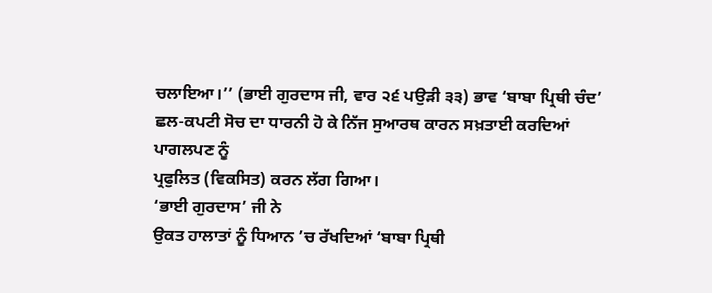ਚਲਾਇਆ।’’ (ਭਾਈ ਗੁਰਦਾਸ ਜੀ, ਵਾਰ ੨੬ ਪਉੜੀ ੩੩) ਭਾਵ ‘ਬਾਬਾ ਪ੍ਰਿਥੀ ਚੰਦ’
ਛਲ-ਕਪਟੀ ਸੋਚ ਦਾ ਧਾਰਨੀ ਹੋ ਕੇ ਨਿੱਜ ਸੁਆਰਥ ਕਾਰਨ ਸਖ਼ਤਾਈ ਕਰਦਿਆਂ ਪਾਗਲਪਣ ਨੂੰ
ਪ੍ਰਫੁਲਿਤ (ਵਿਕਸਿਤ) ਕਰਨ ਲੱਗ ਗਿਆ।
‘ਭਾਈ ਗੁਰਦਾਸ’ ਜੀ ਨੇ
ਉਕਤ ਹਾਲਾਤਾਂ ਨੂੰ ਧਿਆਨ ’ਚ ਰੱਖਦਿਆਂ ‘ਬਾਬਾ ਪ੍ਰਿਥੀ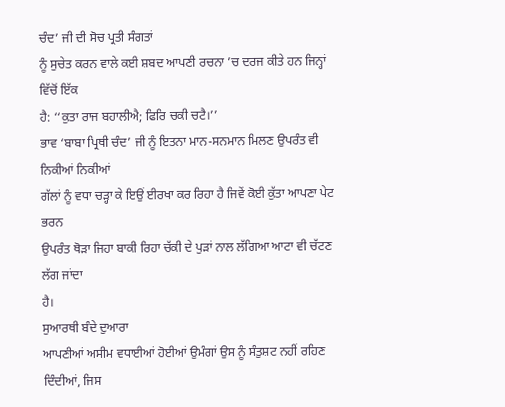ਚੰਦ’ ਜੀ ਦੀ ਸੋਚ ਪ੍ਰਤੀ ਸੰਗਤਾਂ
ਨੂੰ ਸੁਚੇਤ ਕਰਨ ਵਾਲੇ ਕਈ ਸ਼ਬਦ ਆਪਣੀ ਰਚਨਾ ’ਚ ਦਰਜ ਕੀਤੇ ਹਨ ਜਿਨ੍ਹਾਂ ਵਿੱਚੋਂ ਇੱਕ
ਹੈ: ‘‘ਕੁਤਾ ਰਾਜ ਬਹਾਲੀਐ; ਫਿਰਿ ਚਕੀ ਚਟੈ।’’
ਭਾਵ ‘ਬਾਬਾ ਪ੍ਰਿਥੀ ਚੰਦ’ ਜੀ ਨੂੰ ਇਤਨਾ ਮਾਨ-ਸਨਮਾਨ ਮਿਲਣ ਉਪਰੰਤ ਵੀ ਨਿਕੀਆਂ ਨਿਕੀਆਂ
ਗੱਲਾਂ ਨੂੰ ਵਧਾ ਚੜ੍ਹਾ ਕੇ ਇਉਂ ਈਰਖਾ ਕਰ ਰਿਹਾ ਹੈ ਜਿਵੇਂ ਕੋਈ ਕੁੱਤਾ ਆਪਣਾ ਪੇਟ ਭਰਨ
ਉਪਰੰਤ ਥੋੜਾ ਜਿਹਾ ਬਾਕੀ ਰਿਹਾ ਚੱਕੀ ਦੇ ਪੁੜਾਂ ਨਾਲ ਲੱਗਿਆ ਆਟਾ ਵੀ ਚੱਟਣ ਲੱਗ ਜਾਂਦਾ
ਹੈ।
ਸੁਆਰਥੀ ਬੰਦੇ ਦੁਆਰਾ
ਆਪਣੀਆਂ ਅਸੀਮ ਵਧਾਈਆਂ ਹੋਈਆਂ ਉਮੰਗਾਂ ਉਸ ਨੂੰ ਸੰਤੁਸ਼ਟ ਨਹੀਂ ਰਹਿਣ ਦਿੰਦੀਆਂ, ਜਿਸ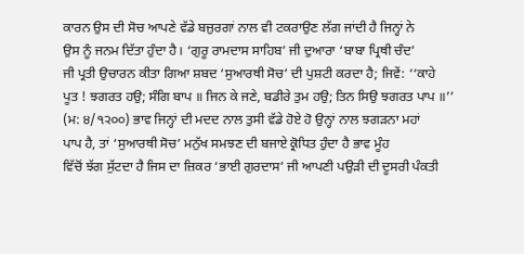ਕਾਰਨ ਉਸ ਦੀ ਸੋਚ ਆਪਣੇ ਵੱਡੇ ਬਜ਼ੁਰਗਾਂ ਨਾਲ ਵੀ ਟਕਰਾਉਣ ਲੱਗ ਜਾਂਦੀ ਹੈ ਜਿਨ੍ਹਾਂ ਨੇ
ਉਸ ਨੂੰ ਜਨਮ ਦਿੱਤਾ ਹੁੰਦਾ ਹੈ। ‘ਗੁਰੂ ਰਾਮਦਾਸ ਸਾਹਿਬ’ ਜੀ ਦੁਆਰਾ ‘ਬਾਬਾ ਪ੍ਰਿਥੀ ਚੰਦ’
ਜੀ ਪ੍ਰਤੀ ਉਚਾਰਨ ਕੀਤਾ ਗਿਆ ਸ਼ਬਦ ‘ਸੁਆਰਥੀ ਸੋਚ’ ਦੀ ਪੁਸ਼ਟੀ ਕਰਦਾ ਹੈ; ਜਿਵੇਂ: ‘‘ਕਾਹੇ
ਪੂਤ ! ਝਗਰਤ ਹਉ; ਸੰਗਿ ਬਾਪ ॥ ਜਿਨ ਕੇ ਜਣੇ, ਬਡੀਰੇ ਤੁਮ ਹਉ; ਤਿਨ ਸਿਉ ਝਗਰਤ ਪਾਪ ॥’’
(ਮ: ੪/੧੨੦੦) ਭਾਵ ਜਿਨ੍ਹਾਂ ਦੀ ਮਦਦ ਨਾਲ ਤੁਸੀ ਵੱਡੇ ਹੋਏ ਹੋ ਉਨ੍ਹਾਂ ਨਾਲ ਝਗੜਨਾ ਮਹਾਂ
ਪਾਪ ਹੈ, ਤਾਂ ‘ਸੁਆਰਥੀ ਸੋਚ’ ਮਨੁੱਖ ਸਮਝਣ ਦੀ ਬਜਾਏ ਕ੍ਰੋਧਿਤ ਹੁੰਦਾ ਹੈ ਭਾਵ ਮੂੰਹ
ਵਿੱਚੋਂ ਝੱਗ ਸੁੱਟਦਾ ਹੈ ਜਿਸ ਦਾ ਜ਼ਿਕਰ ‘ਭਾਈ ਗੁਰਦਾਸ’ ਜੀ ਆਪਣੀ ਪਉੜੀ ਦੀ ਦੂਸਰੀ ਪੰਕਤੀ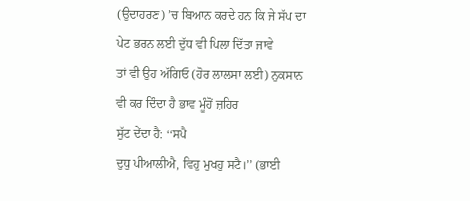(ਉਦਾਹਰਣ) ’ਚ ਬਿਆਨ ਕਰਦੇ ਹਨ ਕਿ ਜੇ ਸੱਪ ਦਾ ਪੇਟ ਭਰਨ ਲਈ ਦੁੱਧ ਵੀ ਪਿਲਾ ਦਿੱਤਾ ਜਾਵੇ
ਤਾਂ ਵੀ ਉਹ ਅੱਗਿਓ (ਹੋਰ ਲਾਲਸਾ ਲਈ) ਨੁਕਸਾਨ ਵੀ ਕਰ ਦਿੰਦਾ ਹੈ ਭਾਵ ਮੂੰਹੋਂ ਜ਼ਹਿਰ
ਸੁੱਟ ਦੇਂਦਾ ਹੈ: ‘‘ਸਪੈ
ਦੁਧੁ ਪੀਆਲੀਐ, ਵਿਹੁ ਮੁਖਹੁ ਸਟੈ।’’ (ਭਾਈ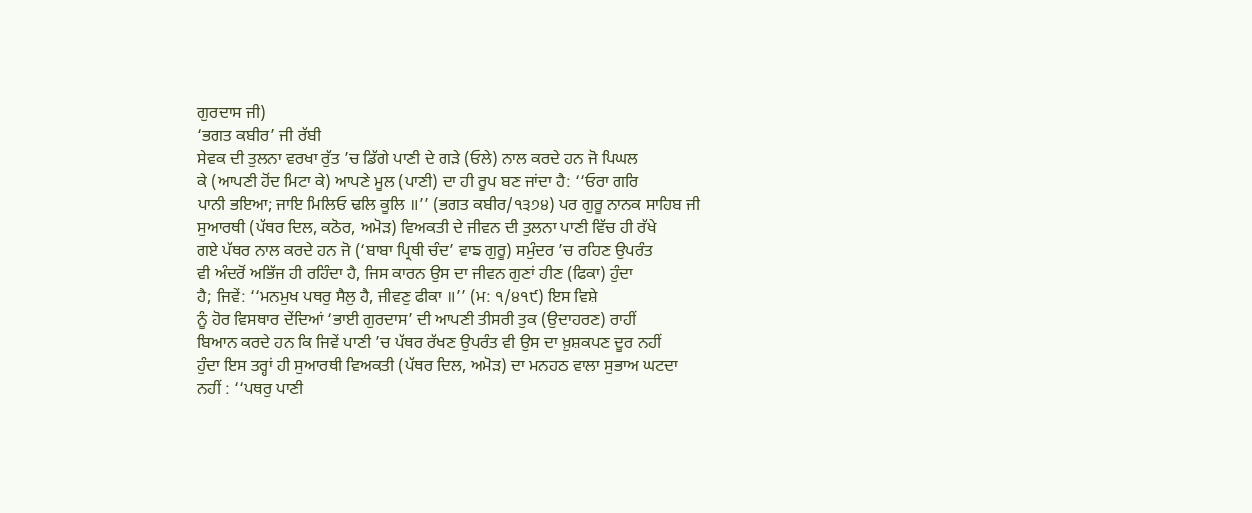ਗੁਰਦਾਸ ਜੀ)
‘ਭਗਤ ਕਬੀਰ’ ਜੀ ਰੱਬੀ
ਸੇਵਕ ਦੀ ਤੁਲਨਾ ਵਰਖਾ ਰੁੱਤ ’ਚ ਡਿੱਗੇ ਪਾਣੀ ਦੇ ਗੜੇ (ਓਲੇ) ਨਾਲ ਕਰਦੇ ਹਨ ਜੋ ਪਿਘਲ
ਕੇ (ਆਪਣੀ ਹੋਂਦ ਮਿਟਾ ਕੇ) ਆਪਣੇ ਮੂਲ (ਪਾਣੀ) ਦਾ ਹੀ ਰੂਪ ਬਣ ਜਾਂਦਾ ਹੈ: ‘‘ਓਰਾ ਗਰਿ
ਪਾਨੀ ਭਇਆ; ਜਾਇ ਮਿਲਿਓ ਢਲਿ ਕੂਲਿ ॥’’ (ਭਗਤ ਕਬੀਰ/੧੩੭੪) ਪਰ ਗੁਰੂ ਨਾਨਕ ਸਾਹਿਬ ਜੀ
ਸੁਆਰਥੀ (ਪੱਥਰ ਦਿਲ, ਕਠੋਰ, ਅਮੋੜ) ਵਿਅਕਤੀ ਦੇ ਜੀਵਨ ਦੀ ਤੁਲਨਾ ਪਾਣੀ ਵਿੱਚ ਹੀ ਰੱਖੇ
ਗਏ ਪੱਥਰ ਨਾਲ ਕਰਦੇ ਹਨ ਜੋ (‘ਬਾਬਾ ਪ੍ਰਿਥੀ ਚੰਦ’ ਵਾਙ ਗੁਰੂ) ਸਮੁੰਦਰ ’ਚ ਰਹਿਣ ਉਪਰੰਤ
ਵੀ ਅੰਦਰੋਂ ਅਭਿੱਜ ਹੀ ਰਹਿੰਦਾ ਹੈ, ਜਿਸ ਕਾਰਨ ਉਸ ਦਾ ਜੀਵਨ ਗੁਣਾਂ ਹੀਣ (ਫਿਕਾ) ਹੁੰਦਾ
ਹੈ; ਜਿਵੇਂ: ‘‘ਮਨਮੁਖ ਪਥਰੁ ਸੈਲੁ ਹੈ, ਜੀਵਣੁ ਫੀਕਾ ॥’’ (ਮ: ੧/੪੧੯) ਇਸ ਵਿਸ਼ੇ
ਨੂੰ ਹੋਰ ਵਿਸਥਾਰ ਦੇਂਦਿਆਂ ‘ਭਾਈ ਗੁਰਦਾਸ’ ਦੀ ਆਪਣੀ ਤੀਸਰੀ ਤੁਕ (ਉਦਾਹਰਣ) ਰਾਹੀਂ
ਬਿਆਨ ਕਰਦੇ ਹਨ ਕਿ ਜਿਵੇਂ ਪਾਣੀ ’ਚ ਪੱਥਰ ਰੱਖਣ ਉਪਰੰਤ ਵੀ ਉਸ ਦਾ ਖ਼ੁਸ਼ਕਪਣ ਦੂਰ ਨਹੀਂ
ਹੁੰਦਾ ਇਸ ਤਰ੍ਹਾਂ ਹੀ ਸੁਆਰਥੀ ਵਿਅਕਤੀ (ਪੱਥਰ ਦਿਲ, ਅਮੋੜ) ਦਾ ਮਨਹਠ ਵਾਲਾ ਸੁਭਾਅ ਘਟਦਾ
ਨਹੀਂ : ‘‘ਪਥਰੁ ਪਾਣੀ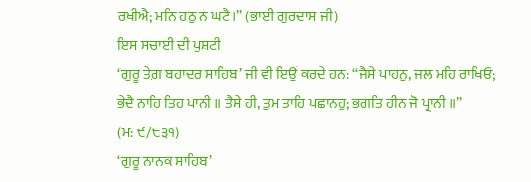ਰਖੀਐ; ਮਨਿ ਹਠੁ ਨ ਘਟੈ।’’ (ਭਾਈ ਗੁਰਦਾਸ ਜੀ)
ਇਸ ਸਚਾਈ ਦੀ ਪੁਸ਼ਟੀ
‘ਗੁਰੂ ਤੇਗ਼ ਬਹਾਦਰ ਸਾਹਿਬ’ ਜੀ ਵੀ ਇਉਂ ਕਰਦੇ ਹਨ: ‘‘ਜੈਸੇ ਪਾਹਨੁ, ਜਲ ਮਹਿ ਰਾਖਿਓ;
ਭੇਦੈ ਨਾਹਿ ਤਿਹ ਪਾਨੀ ॥ ਤੈਸੇ ਹੀ, ਤੁਮ ਤਾਹਿ ਪਛਾਨਹੁ; ਭਗਤਿ ਹੀਨ ਜੋ ਪ੍ਰਾਨੀ ॥’’
(ਮ: ੯/੮੩੧)
‘ਗੁਰੂ ਨਾਨਕ ਸਾਹਿਬ’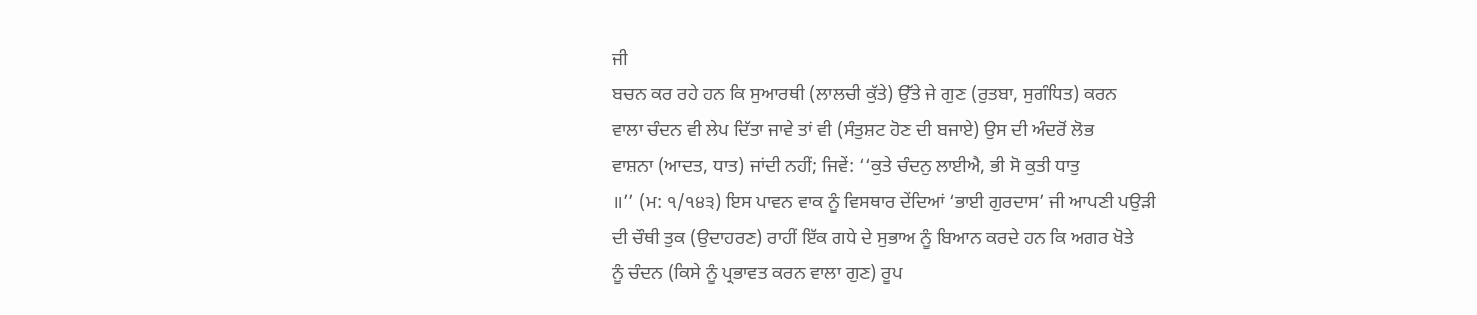ਜੀ
ਬਚਨ ਕਰ ਰਹੇ ਹਨ ਕਿ ਸੁਆਰਥੀ (ਲਾਲਚੀ ਕੁੱਤੇ) ਉੱਤੇ ਜੇ ਗੁਣ (ਰੁਤਬਾ, ਸੁਗੰਧਿਤ) ਕਰਨ
ਵਾਲਾ ਚੰਦਨ ਵੀ ਲੇਪ ਦਿੱਤਾ ਜਾਵੇ ਤਾਂ ਵੀ (ਸੰਤੁਸ਼ਟ ਹੋਣ ਦੀ ਬਜਾਏ) ਉਸ ਦੀ ਅੰਦਰੋਂ ਲੋਭ
ਵਾਸ਼ਨਾ (ਆਦਤ, ਧਾਤ) ਜਾਂਦੀ ਨਹੀਂ; ਜਿਵੇਂ: ‘‘ਕੁਤੇ ਚੰਦਨੁ ਲਾਈਐ, ਭੀ ਸੋ ਕੁਤੀ ਧਾਤੁ
॥’’ (ਮ: ੧/੧੪੩) ਇਸ ਪਾਵਨ ਵਾਕ ਨੂੰ ਵਿਸਥਾਰ ਦੇਂਦਿਆਂ ‘ਭਾਈ ਗੁਰਦਾਸ’ ਜੀ ਆਪਣੀ ਪਉੜੀ
ਦੀ ਚੌਥੀ ਤੁਕ (ਉਦਾਹਰਣ) ਰਾਹੀਂ ਇੱਕ ਗਧੇ ਦੇ ਸੁਭਾਅ ਨੂੰ ਬਿਆਨ ਕਰਦੇ ਹਨ ਕਿ ਅਗਰ ਖੋਤੇ
ਨੂੰ ਚੰਦਨ (ਕਿਸੇ ਨੂੰ ਪ੍ਰਭਾਵਤ ਕਰਨ ਵਾਲਾ ਗੁਣ) ਰੂਪ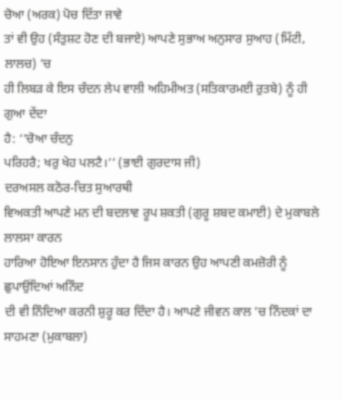ਚੋਆ (ਅਰਕ) ਪੋਚ ਦਿੱਤਾ ਜਾਵੇ
ਤਾਂ ਵੀ ਉਹ (ਸੰਤੁਸ਼ਟ ਹੋਣ ਦੀ ਬਜਾਏ) ਆਪਣੇ ਸੁਭਾਅ ਅਨੁਸਾਰ ਸੁਆਹ (ਮਿੱਟੀ, ਲਾਲਚ) ’ਚ
ਹੀ ਲਿਬੜ ਕੇ ਇਸ ਚੰਦਨ ਲੇਪ ਵਾਲੀ ਅਹਿਮੀਅਤ (ਸਤਿਕਾਰਮਈ ਰੁਤਬੇ) ਨੂੰ ਹੀ ਗੁਆ ਦੇਂਦਾ
ਹੈ: ‘‘ਚੋਆ ਚੰਦਨੁ
ਪਰਿਹਰੈ; ਖਰੁ ਖੇਹ ਪਲਟੈ।’’ (ਭਾਈ ਗੁਰਦਾਸ ਜੀ)
ਦਰਅਸਲ ਕਠੋਰ-ਚਿਤ ਸੁਆਰਥੀ
ਵਿਅਕਤੀ ਆਪਣੇ ਮਨ ਦੀ ਬਦਲਾਵ ਰੂਪ ਸ਼ਕਤੀ (ਗੁਰੂ ਸ਼ਬਦ ਕਮਾਈ) ਦੇ ਮੁਕਾਬਲੇ ਲਾਲਸਾ ਕਾਰਨ
ਹਾਰਿਆ ਹੋਇਆ ਇਨਸਾਨ ਹੁੰਦਾ ਹੈ ਜਿਸ ਕਾਰਨ ਉਹ ਆਪਣੀ ਕਮਜ਼ੋਰੀ ਨੂੰ ਛੁਪਾਉਂਦਿਆਂ ਅਨਿੰਦ
ਦੀ ਵੀ ਨਿੰਦਿਆ ਕਰਨੀ ਸ਼ੁਰੂ ਕਰ ਦਿੰਦਾ ਹੈ। ਆਪਣੇ ਜੀਵਨ ਕਾਲ ’ਚ ਨਿੰਦਕਾਂ ਦਾ ਸਾਹਮਣਾ (ਮੁਕਾਬਲਾ)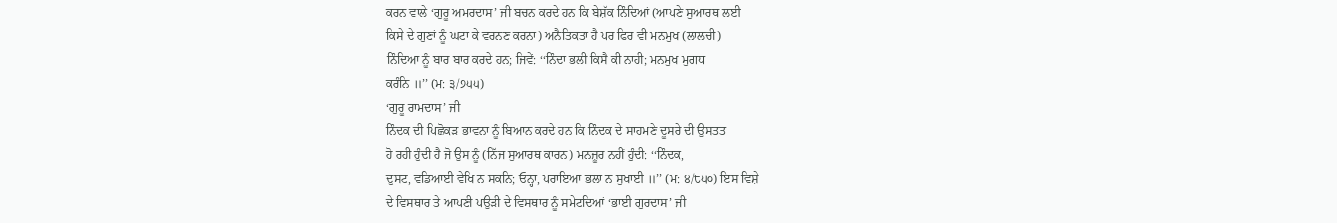ਕਰਨ ਵਾਲੇ ‘ਗੁਰੂ ਅਮਰਦਾਸ’ ਜੀ ਬਚਨ ਕਰਦੇ ਹਨ ਕਿ ਬੇਸ਼ੱਕ ਨਿੰਦਿਆਂ (ਆਪਣੇ ਸੁਆਰਥ ਲਈ
ਕਿਸੇ ਦੇ ਗੁਣਾਂ ਨੂੰ ਘਟਾ ਕੇ ਵਰਨਣ ਕਰਨਾ) ਅਨੈਤਿਕਤਾ ਹੈ ਪਰ ਫਿਰ ਵੀ ਮਨਮੁਖ (ਲਾਲਚੀ)
ਨਿੰਦਿਆ ਨੂੰ ਬਾਰ ਬਾਰ ਕਰਦੇ ਹਨ; ਜਿਵੇਂ: ‘‘ਨਿੰਦਾ ਭਲੀ ਕਿਸੈ ਕੀ ਨਾਹੀ; ਮਨਮੁਖ ਮੁਗਧ
ਕਰੰਨਿ ॥’’ (ਮ: ੩/੭੫੫)
‘ਗੁਰੂ ਰਾਮਦਾਸ’ ਜੀ
ਨਿੰਦਕ ਦੀ ਪਿਛੋਕੜ ਭਾਵਨਾ ਨੂੰ ਬਿਆਨ ਕਰਦੇ ਹਨ ਕਿ ਨਿੰਦਕ ਦੇ ਸਾਹਮਣੇ ਦੂਸਰੇ ਦੀ ਉਸਤਤ
ਹੋ ਰਹੀ ਹੁੰਦੀ ਹੈ ਜੋ ਉਸ ਨੂੰ (ਨਿੱਜ ਸੁਆਰਥ ਕਾਰਨ) ਮਨਜ਼ੂਰ ਨਹੀਂ ਹੁੰਦੀ: ‘‘ਨਿੰਦਕ,
ਦੁਸਟ, ਵਡਿਆਈ ਵੇਖਿ ਨ ਸਕਨਿ; ਓਨ੍ਹਾ, ਪਰਾਇਆ ਭਲਾ ਨ ਸੁਖਾਈ ॥’’ (ਮ: ੪/੮੫੦) ਇਸ ਵਿਸ਼ੇ
ਦੇ ਵਿਸਥਾਰ ਤੇ ਆਪਣੀ ਪਉੜੀ ਦੇ ਵਿਸਥਾਰ ਨੂੰ ਸਮੇਟਦਿਆਂ ‘ਭਾਈ ਗੁਰਦਾਸ’ ਜੀ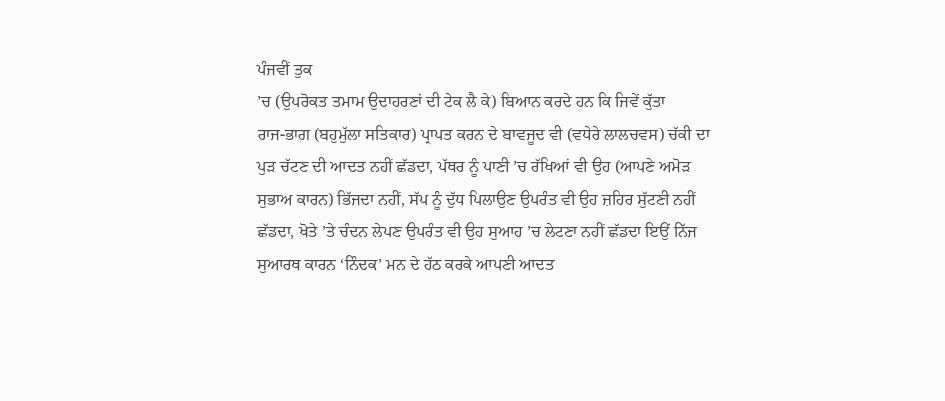ਪੰਜਵੀਂ ਤੁਕ
’ਚ (ਉਪਰੋਕਤ ਤਮਾਮ ਉਦਾਹਰਣਾਂ ਦੀ ਟੇਕ ਲੈ ਕੇ) ਬਿਆਨ ਕਰਦੇ ਹਨ ਕਿ ਜਿਵੇਂ ਕੁੱਤਾ
ਰਾਜ-ਭਾਗ (ਬਹੁਮੁੱਲਾ ਸਤਿਕਾਰ) ਪ੍ਰਾਪਤ ਕਰਨ ਦੇ ਬਾਵਜੂਦ ਵੀ (ਵਧੇਰੇ ਲਾਲਚਵਸ) ਚੱਕੀ ਦਾ
ਪੁੜ ਚੱਟਣ ਦੀ ਆਦਤ ਨਹੀਂ ਛੱਡਦਾ, ਪੱਥਰ ਨੂੰ ਪਾਣੀ ’ਚ ਰੱਖਿਆਂ ਵੀ ਉਹ (ਆਪਣੇ ਅਮੋੜ
ਸੁਭਾਅ ਕਾਰਨ) ਭਿੱਜਦਾ ਨਹੀਂ, ਸੱਪ ਨੂੰ ਦੁੱਧ ਪਿਲਾਉਣ ਉਪਰੰਤ ਵੀ ਉਹ ਜ਼ਹਿਰ ਸੁੱਟਣੀ ਨਹੀਂ
ਛੱਡਦਾ, ਖੋਤੇ ’ਤੇ ਚੰਦਨ ਲੇਪਣ ਉਪਰੰਤ ਵੀ ਉਹ ਸੁਆਹ ’ਚ ਲੇਟਣਾ ਨਹੀਂ ਛੱਡਦਾ ਇਉਂ ਨਿੱਜ
ਸੁਆਰਥ ਕਾਰਨ ‘ਨਿੰਦਕ’ ਮਨ ਦੇ ਹੱਠ ਕਰਕੇ ਆਪਣੀ ਆਦਤ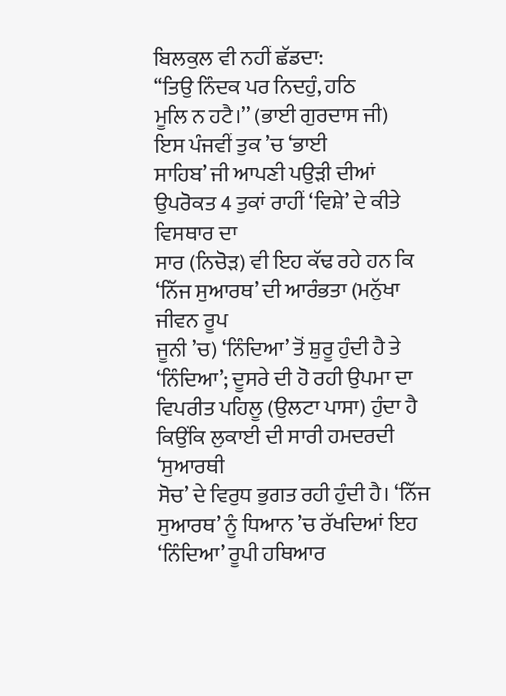ਬਿਲਕੁਲ ਵੀ ਨਹੀਂ ਛੱਡਦਾ:
‘‘ਤਿਉ ਨਿੰਦਕ ਪਰ ਨਿਦਹੁੰ, ਹਠਿ
ਮੂਲਿ ਨ ਹਟੈ।’’ (ਭਾਈ ਗੁਰਦਾਸ ਜੀ)
ਇਸ ਪੰਜਵੀਂ ਤੁਕ ’ਚ ‘ਭਾਈ
ਸਾਹਿਬ’ ਜੀ ਆਪਣੀ ਪਉੜੀ ਦੀਆਂ ਉਪਰੋਕਤ 4 ਤੁਕਾਂ ਰਾਹੀਂ ‘ਵਿਸ਼ੇ’ ਦੇ ਕੀਤੇ ਵਿਸਥਾਰ ਦਾ
ਸਾਰ (ਨਿਚੋੜ) ਵੀ ਇਹ ਕੱਢ ਰਹੇ ਹਨ ਕਿ ‘ਨਿੱਜ ਸੁਆਰਥ’ ਦੀ ਆਰੰਭਤਾ (ਮਨੁੱਖਾ ਜੀਵਨ ਰੂਪ
ਜੂਨੀ ’ਚ) ‘ਨਿੰਦਿਆ’ ਤੋਂ ਸ਼ੁਰੂ ਹੁੰਦੀ ਹੈ ਤੇ ‘ਨਿੰਦਿਆ’; ਦੂਸਰੇ ਦੀ ਹੋ ਰਹੀ ਉਪਮਾ ਦਾ
ਵਿਪਰੀਤ ਪਹਿਲੂ (ਉਲਟਾ ਪਾਸਾ) ਹੁੰਦਾ ਹੈ ਕਿਉਂਕਿ ਲੁਕਾਈ ਦੀ ਸਾਰੀ ਹਮਦਰਦੀ ‘ਸੁਆਰਥੀ
ਸੋਚ’ ਦੇ ਵਿਰੁਧ ਭੁਗਤ ਰਹੀ ਹੁੰਦੀ ਹੈ। ‘ਨਿੱਜ ਸੁਆਰਥ’ ਨੂੰ ਧਿਆਨ ’ਚ ਰੱਖਦਿਆਂ ਇਹ
‘ਨਿੰਦਿਆ’ ਰੂਪੀ ਹਥਿਆਰ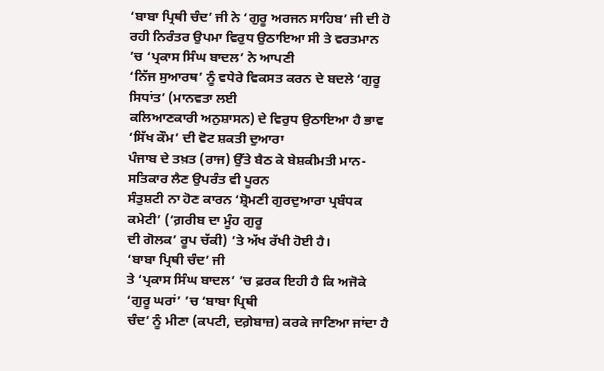‘ਬਾਬਾ ਪ੍ਰਿਥੀ ਚੰਦ’ ਜੀ ਨੇ ‘ਗੁਰੂ ਅਰਜਨ ਸਾਹਿਬ’ ਜੀ ਦੀ ਹੋ
ਰਹੀ ਨਿਰੰਤਰ ਉਪਮਾ ਵਿਰੁਧ ਉਠਾਇਆ ਸੀ ਤੇ ਵਰਤਮਾਨ ’ਚ ‘ਪ੍ਰਕਾਸ ਸਿੰਘ ਬਾਦਲ’ ਨੇ ਆਪਣੀ
‘ਨਿੱਜ ਸੁਆਰਥ’ ਨੂੰ ਵਧੇਰੇ ਵਿਕਸਤ ਕਰਨ ਦੇ ਬਦਲੇ ‘ਗੁਰੂ ਸਿਧਾਂਤ’ (ਮਾਨਵਤਾ ਲਈ
ਕਲਿਆਣਕਾਰੀ ਅਨੁਸ਼ਾਸਨ) ਦੇ ਵਿਰੁਧ ਉਠਾਇਆ ਹੈ ਭਾਵ ‘ਸਿੱਖ ਕੌਮ’ ਦੀ ਵੋਟ ਸ਼ਕਤੀ ਦੁਆਰਾ
ਪੰਜਾਬ ਦੇ ਤਖ਼ਤ (ਰਾਜ) ਉੱਤੇ ਬੈਠ ਕੇ ਬੇਸ਼ਕੀਮਤੀ ਮਾਨ-ਸਤਿਕਾਰ ਲੈਣ ਉਪਰੰਤ ਵੀ ਪੂਰਨ
ਸੰਤੁਸ਼ਟੀ ਨਾ ਹੋਣ ਕਾਰਨ ‘ਸ਼੍ਰੋਮਣੀ ਗੁਰਦੁਆਰਾ ਪ੍ਰਬੰਧਕ ਕਮੇਟੀ’ (‘ਗ਼ਰੀਬ ਦਾ ਮੂੰਹ ਗੁਰੂ
ਦੀ ਗੋਲਕ’ ਰੂਪ ਚੱਕੀ) ’ਤੇ ਅੱਖ ਰੱਖੀ ਹੋਈ ਹੈ।
‘ਬਾਬਾ ਪ੍ਰਿਥੀ ਚੰਦ’ ਜੀ
ਤੇ ‘ਪ੍ਰਕਾਸ ਸਿੰਘ ਬਾਦਲ’ ’ਚ ਫ਼ਰਕ ਇਹੀ ਹੈ ਕਿ ਅਜੋਕੇ ‘ਗੁਰੂ ਘਰਾਂ’ ’ਚ ‘ਬਾਬਾ ਪ੍ਰਿਥੀ
ਚੰਦ’ ਨੂੰ ਮੀਣਾ (ਕਪਟੀ, ਦਗ਼ੇਬਾਜ਼) ਕਰਕੇ ਜਾਣਿਆ ਜਾਂਦਾ ਹੈ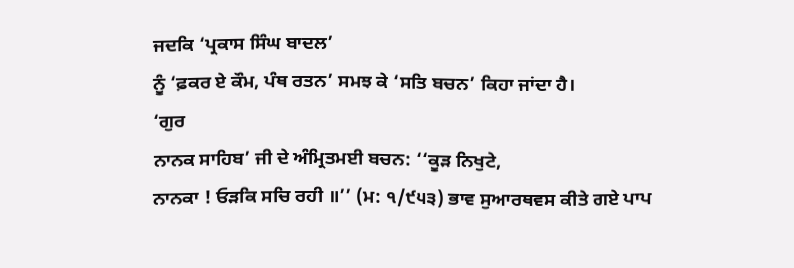ਜਦਕਿ ‘ਪ੍ਰਕਾਸ ਸਿੰਘ ਬਾਦਲ’
ਨੂੰ ‘ਫ਼ਕਰ ਏ ਕੌਮ, ਪੰਥ ਰਤਨ’ ਸਮਝ ਕੇ ‘ਸਤਿ ਬਚਨ’ ਕਿਹਾ ਜਾਂਦਾ ਹੈ।
‘ਗੁਰ
ਨਾਨਕ ਸਾਹਿਬ’ ਜੀ ਦੇ ਅੰਮ੍ਰਿਤਮਈ ਬਚਨ: ‘‘ਕੂੜ ਨਿਖੁਟੇ,
ਨਾਨਕਾ ! ਓੜਕਿ ਸਚਿ ਰਹੀ ॥’’ (ਮ: ੧/੯੫੩) ਭਾਵ ਸੁਆਰਥਵਸ ਕੀਤੇ ਗਏ ਪਾਪ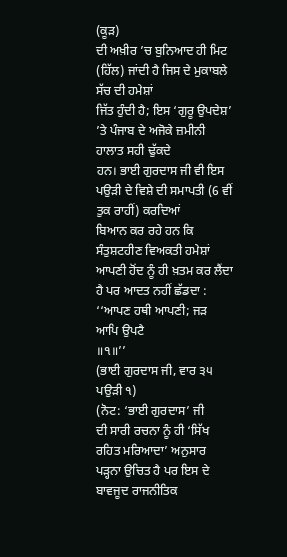(ਕੂੜ)
ਦੀ ਅਖ਼ੀਰ ’ਚ ਬੁਨਿਆਦ ਹੀ ਮਿਟ (ਹਿੱਲ) ਜਾਂਦੀ ਹੈ ਜਿਸ ਦੇ ਮੁਕਾਬਲੇ ਸੱਚ ਦੀ ਹਮੇਸ਼ਾਂ
ਜਿੱਤ ਹੁੰਦੀ ਹੈ; ਇਸ ‘ਗੁਰੂ ਉਪਦੇਸ਼’ ’ਤੇ ਪੰਜਾਬ ਦੇ ਅਜੋਕੇ ਜ਼ਮੀਨੀ ਹਾਲਾਤ ਸਹੀ ਢੁੱਕਦੇ
ਹਨ। ਭਾਈ ਗੁਰਦਾਸ ਜੀ ਵੀ ਇਸ ਪਉੜੀ ਦੇ ਵਿਸ਼ੇ ਦੀ ਸਮਾਪਤੀ (6 ਵੀਂ ਤੁਕ ਰਾਹੀਂ) ਕਰਦਿਆਂ
ਬਿਆਨ ਕਰ ਰਹੇ ਹਨ ਕਿ ਸੰਤੁਸ਼ਟਹੀਣ ਵਿਅਕਤੀ ਹਮੇਸ਼ਾਂ ਆਪਣੀ ਹੋਂਦ ਨੂੰ ਹੀ ਖ਼ਤਮ ਕਰ ਲੈਂਦਾ
ਹੈ ਪਰ ਆਦਤ ਨਹੀਂ ਛੱਡਦਾ : ‘‘ਆਪਣ ਹਥੀ ਆਪਣੀ; ਜੜ
ਆਪਿ ਉਪਟੈ
॥੧॥’’
(ਭਾਈ ਗੁਰਦਾਸ ਜੀ, ਵਾਰ ੩੫ ਪਉੜੀ ੧)
(ਨੋਟ: ‘ਭਾਈ ਗੁਰਦਾਸ’ ਜੀ
ਦੀ ਸਾਰੀ ਰਚਨਾ ਨੂੰ ਹੀ ‘ਸਿੱਖ ਰਹਿਤ ਮਰਿਆਦਾ’ ਅਨੁਸਾਰ ਪੜ੍ਹਨਾ ਉਚਿਤ ਹੈ ਪਰ ਇਸ ਦੇ
ਬਾਵਜੂਦ ਰਾਜਨੀਤਿਕ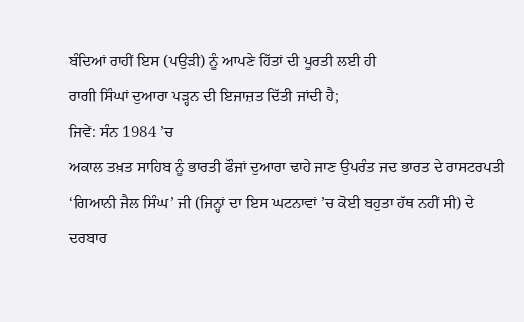ਬੰਦਿਆਂ ਰਾਹੀਂ ਇਸ (ਪਉੜੀ) ਨੂੰ ਆਪਣੇ ਹਿੱਤਾਂ ਦੀ ਪੂਰਤੀ ਲਈ ਹੀ
ਰਾਗੀ ਸਿੰਘਾਂ ਦੁਆਰਾ ਪੜ੍ਹਨ ਦੀ ਇਜਾਜ਼ਤ ਦਿੱਤੀ ਜਾਂਦੀ ਹੈ;
ਜਿਵੇਂ: ਸੰਨ 1984 ’ਚ
ਅਕਾਲ ਤਖ਼ਤ ਸਾਹਿਬ ਨੂੰ ਭਾਰਤੀ ਫੌਜਾਂ ਦੁਆਰਾ ਢਾਹੇ ਜਾਣ ਉਪਰੰਤ ਜਦ ਭਾਰਤ ਦੇ ਰਾਸਟਰਪਤੀ
‘ਗਿਆਨੀ ਜੈਲ ਸਿੰਘ’ ਜੀ (ਜਿਨ੍ਹਾਂ ਦਾ ਇਸ ਘਟਨਾਵਾਂ ’ਚ ਕੋਈ ਬਹੁਤਾ ਹੱਥ ਨਹੀਂ ਸੀ) ਦੇ
ਦਰਬਾਰ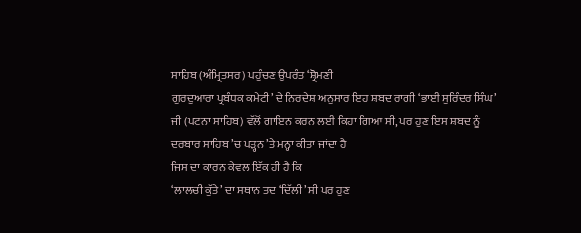ਸਾਹਿਬ (ਅੰਮ੍ਰਿਤਸਰ) ਪਹੁੰਚਣ ਉਪਰੰਤ ‘ਸ਼੍ਰੋਮਣੀ
ਗੁਰਦੁਆਰਾ ਪ੍ਰਬੰਧਕ ਕਮੇਟੀ’ ਦੇ ਨਿਰਦੇਸ਼ ਅਨੁਸਾਰ ਇਹ ਸ਼ਬਦ ਰਾਗੀ ‘ਭਾਈ ਸੁਰਿੰਦਰ ਸਿੰਘ’
ਜੀ (ਪਟਨਾ ਸਾਹਿਬ) ਵੱਲੋਂ ਗਾਇਨ ਕਰਨ ਲਈ ਕਿਹਾ ਗਿਆ ਸੀ, ਪਰ ਹੁਣ ਇਸ ਸ਼ਬਦ ਨੂੰ
ਦਰਬਾਰ ਸਾਹਿਬ ’ਚ ਪੜ੍ਹਨ ’ਤੇ ਮਨ੍ਹਾ ਕੀਤਾ ਜਾਂਦਾ ਹੈ
ਜਿਸ ਦਾ ਕਾਰਨ ਕੇਵਲ ਇੱਕ ਹੀ ਹੈ ਕਿ
‘ਲਾਲਚੀ ਕੁੱਤੇ’ ਦਾ ਸਥਾਨ ਤਦ ‘ਦਿੱਲੀ’ ਸੀ ਪਰ ਹੁਣ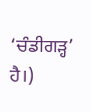‘ਚੰਡੀਗੜ੍ਹ’ ਹੈ।)